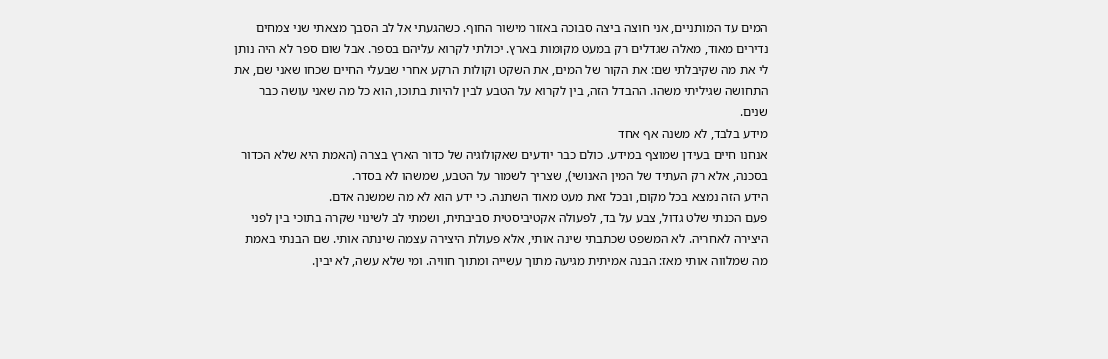המים עד המותניים, אני חוצה ביצה סבוכה באזור מישור החוף. כשהגעתי אל לב הסבך מצאתי שני צמחים נדירים מאוד, מאלה שגדלים רק במעט מקומות בארץ. יכולתי לקרוא עליהם בספר. אבל שום ספר לא היה נותן לי את מה שקיבלתי שם: את הקור של המים, את השקט וקולות הרקע אחרי שבעלי החיים שכחו שאני שם, את התחושה שגיליתי משהו. ההבדל הזה, בין לקרוא על הטבע לבין להיות בתוכו, הוא כל מה שאני עושה כבר שנים.
מידע בלבד, לא משנה אף אחד
אנחנו חיים בעידן שמוצף במידע. כולם כבר יודעים שאקולוגיה של כדור הארץ בצרה (האמת היא שלא הכדור בסכנה, אלא רק העתיד של המין האנושי), שצריך לשמור על הטבע, שמשהו לא בסדר.
הידע הזה נמצא בכל מקום, ובכל זאת מעט מאוד השתנה. כי ידע הוא לא מה שמשנה אדם.
פעם הכנתי שלט גדול, צבע על בד, לפעולה אקטיביסטית סביבתית, ושמתי לב לשינוי שקרה בתוכי בין לפני היצירה לאחריה. לא המשפט שכתבתי שינה אותי, אלא פעולת היצירה עצמה שינתה אותי. שם הבנתי באמת מה שמלווה אותי מאז: הבנה אמיתית מגיעה מתוך עשייה ומתוך חוויה. ומי שלא עשה, לא יבין.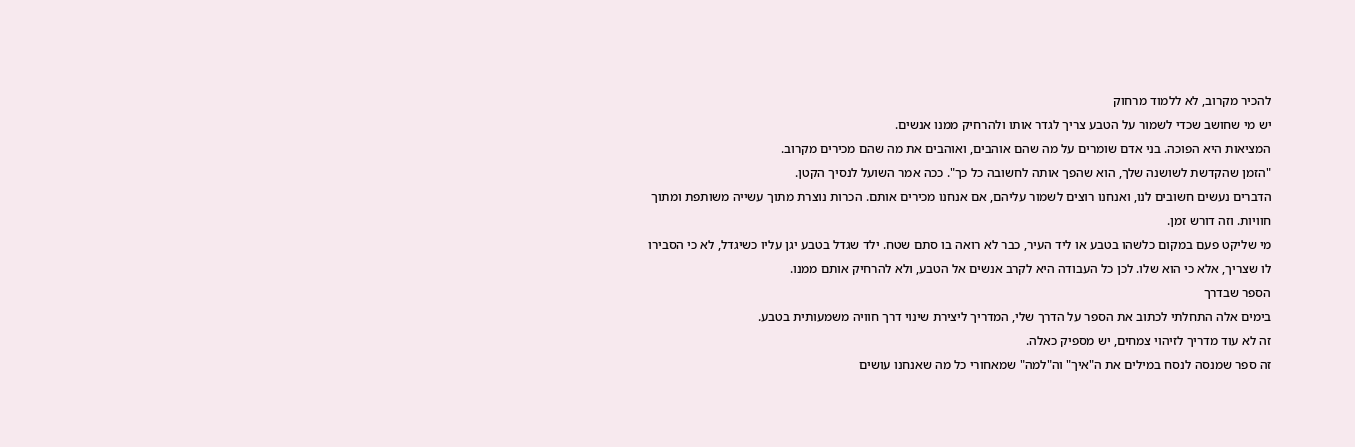להכיר מקרוב, לא ללמוד מרחוק
יש מי שחושב שכדי לשמור על הטבע צריך לגדר אותו ולהרחיק ממנו אנשים.
המציאות היא הפוכה. בני אדם שומרים על מה שהם אוהבים, ואוהבים את מה שהם מכירים מקרוב.
"הזמן שהקדשת לשושנה שלך, הוא שהפך אותה לחשובה כל כך". ככה אמר השועל לנסיך הקטן.
הדברים נעשים חשובים לנו, ואנחנו רוצים לשמור עליהם, אם אנחנו מכירים אותם. הכרות נוצרת מתוך עשייה משותפת ומתוך חוויות. וזה דורש זמן.
מי שליקט פעם במקום כלשהו בטבע או ליד העיר, כבר לא רואה בו סתם שטח. ילד שגדל בטבע יגן עליו כשיגדל, לא כי הסבירו לו שצריך, אלא כי הוא שלו. לכן כל העבודה היא לקרב אנשים אל הטבע, ולא להרחיק אותם ממנו.
הספר שבדרך
בימים אלה התחלתי לכתוב את הספר על הדרך שלי, המדריך ליצירת שינוי דרך חוויה משמעותית בטבע.
זה לא עוד מדריך לזיהוי צמחים, יש מספיק כאלה.
זה ספר שמנסה לנסח במילים את ה"איך" וה"למה" שמאחורי כל מה שאנחנו עושים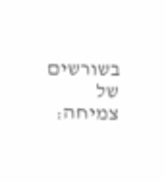בשורשים של צמיחה: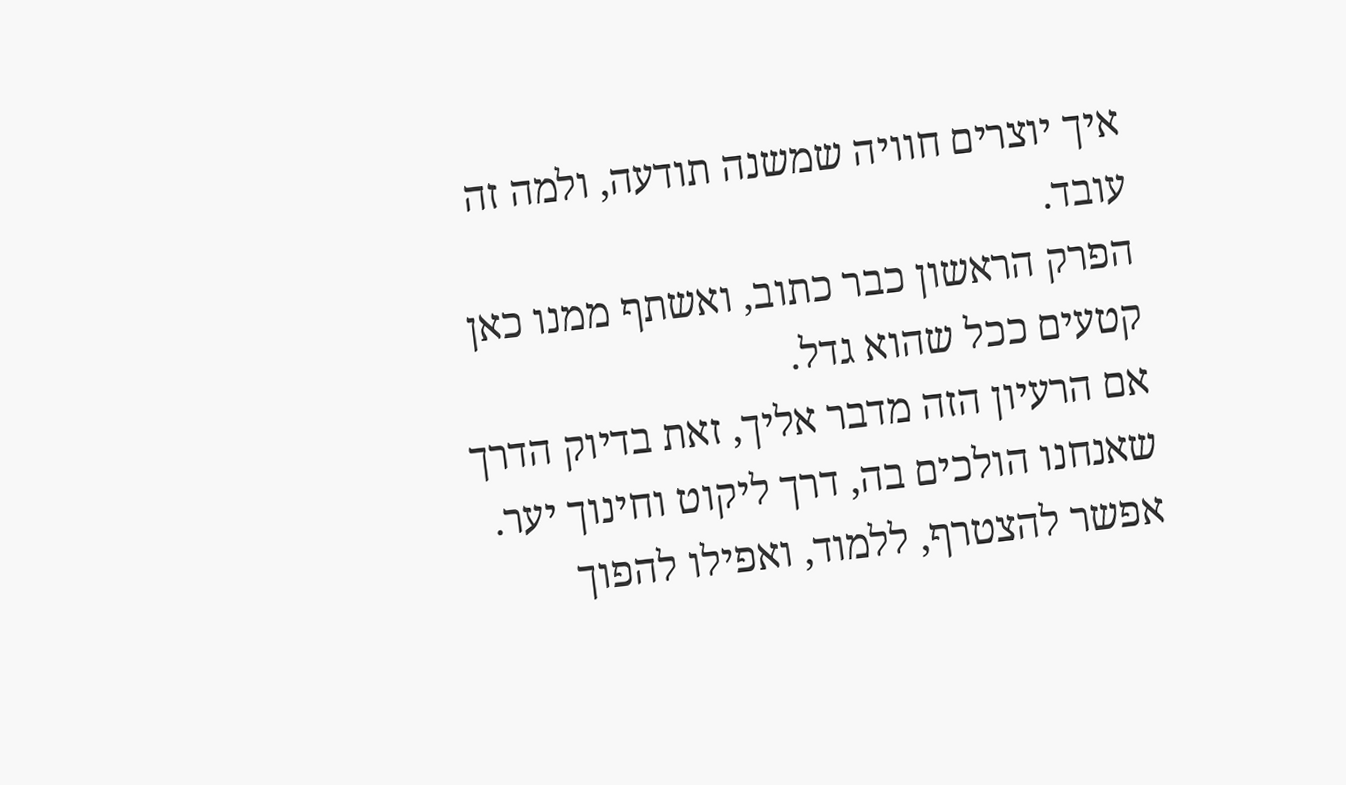איך יוצרים חוויה שמשנה תודעה, ולמה זה עובד.
הפרק הראשון כבר כתוב, ואשתף ממנו כאן קטעים ככל שהוא גדל.
אם הרעיון הזה מדבר אליך, זאת בדיוק הדרך שאנחנו הולכים בה, דרך ליקוט וחינוך יער. אפשר להצטרף, ללמוד, ואפילו להפוך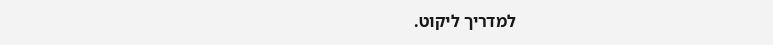למדריך ליקוט.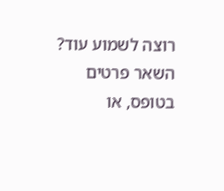רוצה לשמוע עוד? השאר פרטים בטופס, או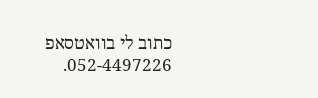כתוב לי בוואטסאפ 052-4497226.